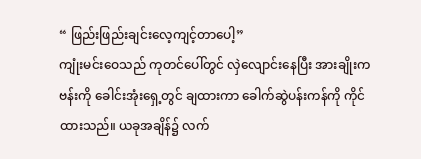“ ဖြည်းဖြည်းချင်းလေ့ကျင့်တာပေါ့”
ကျုံးမင်းဝေသည် ကုတင်ပေါ်တွင် လှဲလျောင်းနေပြီး အားချိုးက ဗန်းကို ခေါင်းအုံးရှေ့တွင် ချထားကာ ခေါက်ဆွဲပန်းကန်ကို ကိုင်ထားသည်။ ယခုအချိန်၌ လက်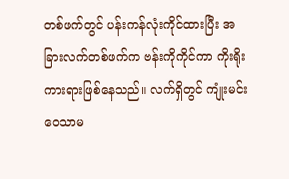တစ်ဖက်တွင် ပန်းကန်လုံးကိုင်ထားပြီး အခြားလက်တစ်ဖက်က ဗန်းကိုကိုင်ကာ ကိုးရိုးကားရားဖြစ်နေသည်။ လက်ရှိတွင် ကျုံးမင်းဝေသာမ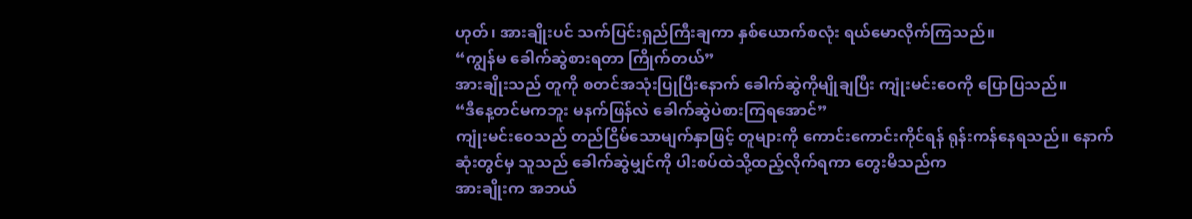ဟုတ်၊ အားချိုးပင် သက်ပြင်းရှည်ကြီးချကာ နှစ်ယောက်စလုံး ရယ်မောလိုက်ကြသည်။
“ကျွန်မ ခေါက်ဆွဲစားရတာ ကြိုက်တယ်”
အားချိုးသည် တူကို စတင်အသုံးပြုပြီးနောက် ခေါက်ဆွဲကိုမျိုချပြီး ကျုံးမင်းဝေကို ပြောပြသည်။
“ဒီနေ့တင်မကဘူး မနက်ဖြန်လဲ ခေါက်ဆွဲပဲစားကြရအောင်”
ကျုံးမင်းဝေသည် တည်ငြိမ်သောမျက်နှာဖြင့် တူများကို ကောင်းကောင်းကိုင်ရန် ရုန်းကန်နေရသည်။ နောက်ဆုံးတွင်မှ သူသည် ခေါက်ဆွဲမျှင်ကို ပါးစပ်ထဲသို့ထည့်လိုက်ရကာ တွေးမိသည်က
အားချိုးက အဘယ်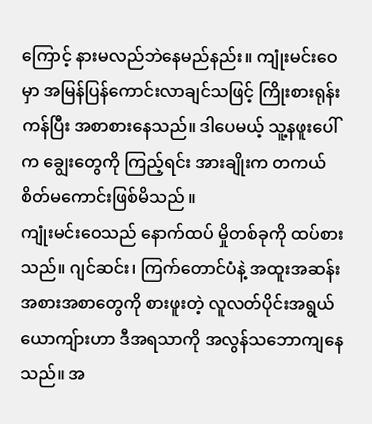ကြောင့် နားမလည်ဘဲနေမည်နည်း။ ကျုံးမင်းဝေမှာ အမြန်ပြန်ကောင်းလာချင်သဖြင့် ကြိုးစားရုန်းကန်ပြီး အစာစားနေသည်။ ဒါပေမယ့် သူ့နဖူးပေါ်က ချွေးတွေကို ကြည့်ရင်း အားချိုးက တကယ်စိတ်မကောင်းဖြစ်မိသည် ။
ကျုံးမင်းဝေသည် နောက်ထပ် မှိုတစ်ခုကို ထပ်စားသည်။ ဂျင်ဆင်း၊ ကြက်တောင်ပံနဲ့ အထူးအဆန်းအစားအစာတွေကို စားဖူးတဲ့ လူလတ်ပိုင်းအရွယ်ယောကျ်ားဟာ ဒီအရသာကို အလွန်သဘောကျနေသည်။ အ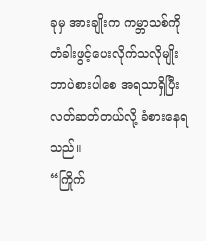ခုမှ အားချိုးက ကမ္ဘာသစ်ကို တံခါးဖွင့်ပေးလိုက်သလိုမျိုး ဘာပဲစားပါစေ အရသာရှိပြီး လတ်ဆတ်တယ်လို့ ခံစားနေရသည်။
“ကြိုက်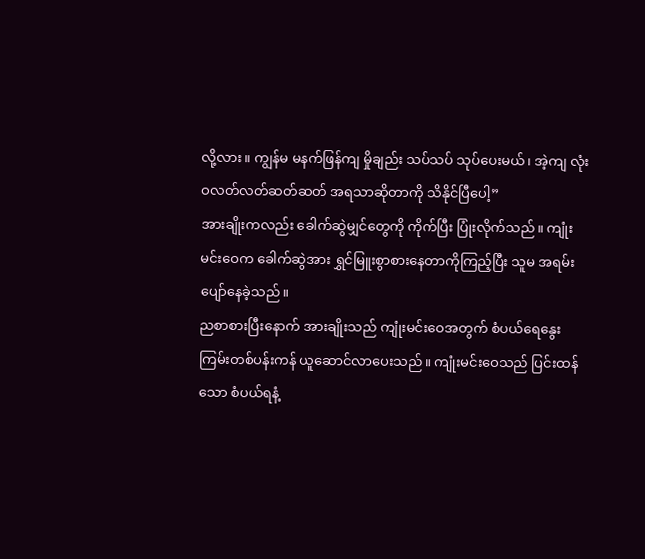လို့လား။ ကျွန်မ မနက်ဖြန်ကျ မှိုချည်း သပ်သပ် သုပ်ပေးမယ်၊ အဲ့ကျ လုံးဝလတ်လတ်ဆတ်ဆတ် အရသာဆိုတာကို သိနိုင်ပြီပေါ့”
အားချိုးကလည်း ခေါက်ဆွဲမျှင်တွေကို ကိုက်ပြီး ပြုံးလိုက်သည်။ ကျုံးမင်းဝေက ခေါက်ဆွဲအား ရွှင်မြူးစွာစားနေတာကိုကြည့်ပြီး သူမ အရမ်းပျော်နေခဲ့သည်။
ညစာစားပြီးနောက် အားချိုးသည် ကျုံးမင်းဝေအတွက် စံပယ်ရေနွေးကြမ်းတစ်ပန်းကန် ယူဆောင်လာပေးသည်။ ကျုံးမင်းဝေသည် ပြင်းထန်သော စံပယ်ရနံ့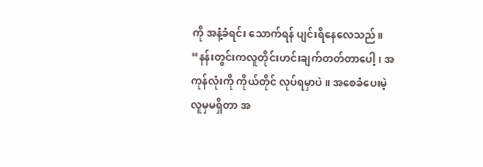ကို အနံ့ခံရင်း သောက်ရန် ပျင်းရိနေလေသည်။
“နန်းတွင်းကလူတိုင်းဟင်းချက်တတ်တာပေါ့၊ အကုန်လုံးကို ကိုယ်တိုင် လုပ်ရမှာပဲ။ အစေခံပေးမဲ့လူမှမရှိတာ အ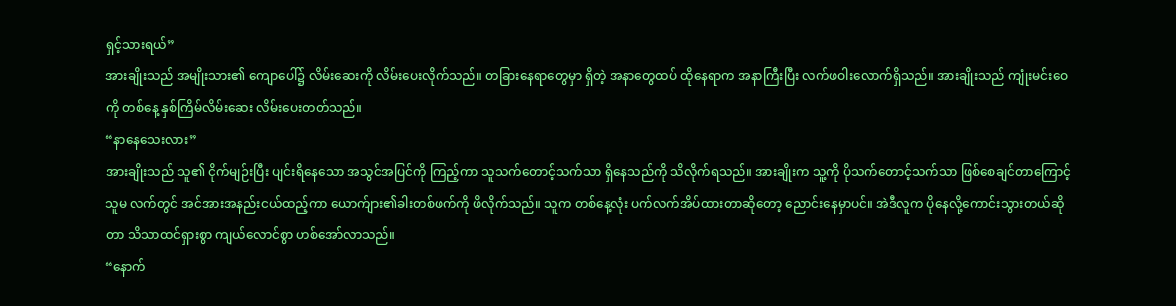ရှင့်သားရယ်”
အားချိုးသည် အမျိုးသား၏ ကျောပေါ်၌ လိမ်းဆေးကို လိမ်းပေးလိုက်သည်။ တခြားနေရာတွေမှာ ရှိတဲ့ အနာတွေထပ် ထိုနေရာက အနာကြီးပြီး လက်ဖဝါးလောက်ရှိသည်။ အားချိုးသည် ကျုံးမင်းဝေကို တစ်နေ့ နှစ်ကြိမ်လိမ်းဆေး လိမ်းပေးတတ်သည်။
“နာနေသေးလား”
အားချိုးသည် သူ၏ ငိုက်မျဉ်းပြီး ပျင်းရိနေသော အသွင်အပြင်ကို ကြည့်ကာ သူသက်တောင့်သက်သာ ရှိနေသည်ကို သိလိုက်ရသည်။ အားချိုးက သူ့ကို ပိုသက်တောင့်သက်သာ ဖြစ်စေချင်တာကြောင့် သူမ လက်တွင် အင်အားအနည်းငယ်ထည့်ကာ ယောက်ျား၏ခါးတစ်ဖက်ကို ဖိလိုက်သည်။ သူက တစ်နေ့လုံး ပက်လက်အိပ်ထားတာဆိုတော့ ညောင်းနေမှာပင်။ အဲဒီလူက ပိုနေလို့ကောင်းသွားတယ်ဆိုတာ သိသာထင်ရှားစွာ ကျယ်လောင်စွာ ဟစ်အော်လာသည်။
“နောက်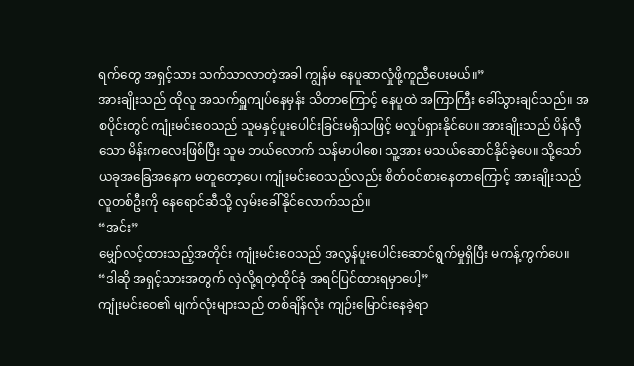ရက်တွေ အရှင့်သား သက်သာလာတဲ့အခါ ကျွန်မ နေပူဆာလှုံဖို့ကူညီပေးမယ်။”
အားချိုးသည် ထိုလူ အသက်ရှူကျပ်နေမှန်း သိတာကြောင့် နေပူထဲ အကြာကြီး ခေါ်သွားချင်သည်။ အစပိုင်းတွင် ကျုံးမင်းဝေသည် သူမနှင့်ပူးပေါင်းခြင်းမရှိသဖြင့် မလှုပ်ရှားနိုင်ပေ။ အားချိုးသည် ပိန်လှီသော မိန်းကလေးဖြစ်ပြီး သူမ ဘယ်လောက် သန်မာပါစေ၊ သူ့အား မသယ်ဆောင်နိုင်ခဲ့ပေ။ သို့သော် ယခုအခြေအနေက မတူတော့ပေ၊ ကျုံးမင်းဝေသည်လည်း စိတ်ဝင်စားနေတာကြောင့် အားချိုးသည် လူတစ်ဦးကို နေရောင်ဆီသို့ လှမ်းခေါ်နိုင်လောက်သည်။
“အင်း”
မျှော်လင့်ထားသည့်အတိုင်း ကျုံးမင်းဝေသည် အလွန်ပူးပေါင်းဆောင်ရွက်မှုရှိပြီး မကန့်ကွက်ပေ။
“ဒါဆို အရှင့်သားအတွက် လှဲလို့ရတဲ့ထိုင်ခုံ အရင်ပြင်ထားရမှာပေါ့”
ကျုံးမင်းဝေ၏ မျက်လုံးများသည် တစ်ချိန်လုံး ကျဉ်းမြောင်းနေခဲ့ရာ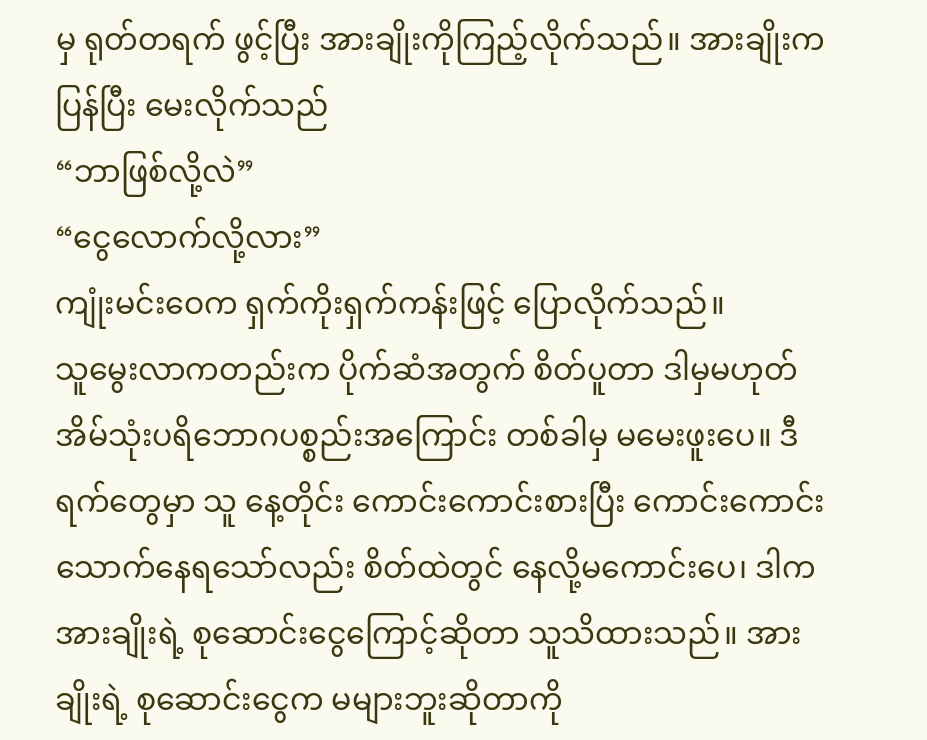မှ ရုတ်တရက် ဖွင့်ပြီး အားချိုးကိုကြည့်လိုက်သည်။ အားချိုးက ပြန်ပြီး မေးလိုက်သည်
“ဘာဖြစ်လို့လဲ”
“ငွေလောက်လို့လား”
ကျုံးမင်းဝေက ရှက်ကိုးရှက်ကန်းဖြင့် ပြောလိုက်သည်။
သူမွေးလာကတည်းက ပိုက်ဆံအတွက် စိတ်ပူတာ ဒါမှမဟုတ် အိမ်သုံးပရိဘောဂပစ္စည်းအကြောင်း တစ်ခါမှ မမေးဖူးပေ။ ဒီရက်တွေမှာ သူ နေ့တိုင်း ကောင်းကောင်းစားပြီး ကောင်းကောင်းသောက်နေရသော်လည်း စိတ်ထဲတွင် နေလို့မကောင်းပေ၊ ဒါက အားချိုးရဲ့ စုဆောင်းငွေကြောင့်ဆိုတာ သူသိထားသည်။ အားချိုးရဲ့ စုဆောင်းငွေက မများဘူးဆိုတာကို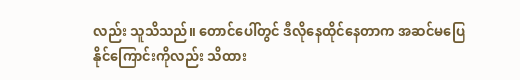လည်း သူသိသည်။ တောင်ပေါ်တွင် ဒီလိုနေထိုင်နေတာက အဆင်မပြေနိုင်ကြောင်းကိုလည်း သိထား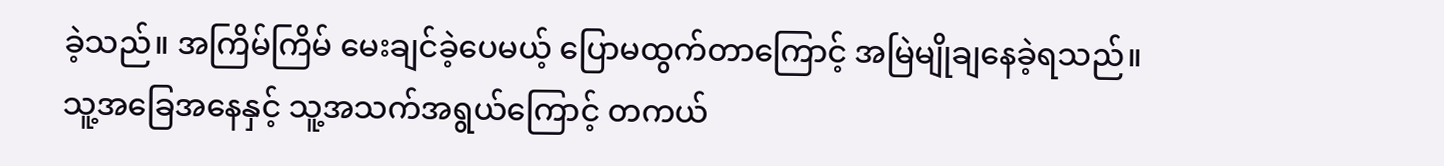ခဲ့သည်။ အကြိမ်ကြိမ် မေးချင်ခဲ့ပေမယ့် ပြောမထွက်တာကြောင့် အမြဲမျိုချနေခဲ့ရသည်။ သူ့အခြေအနေနှင့် သူ့အသက်အရွယ်ကြောင့် တကယ်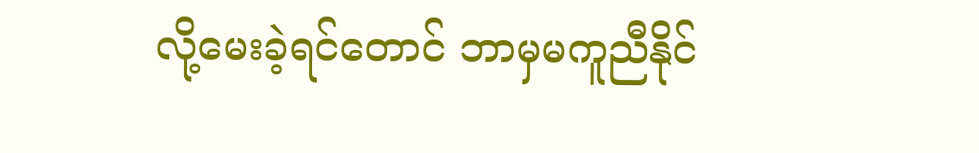လို့မေးခဲ့ရင်တောင် ဘာမှမကူညီနိုင်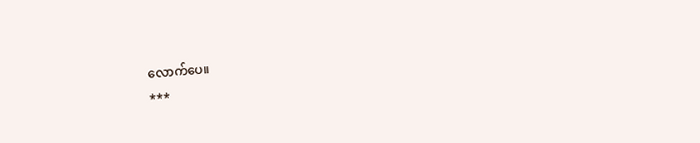လောက်ပေ။
***